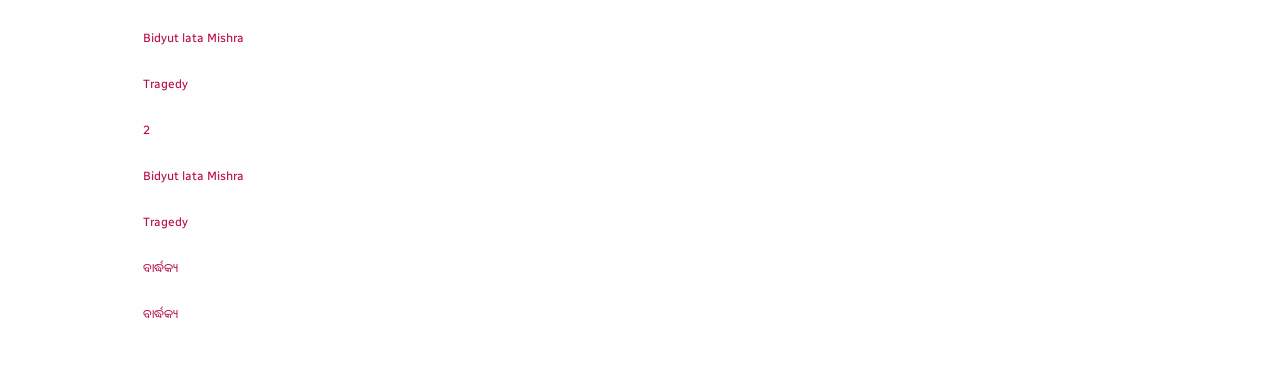Bidyut lata Mishra

Tragedy

2

Bidyut lata Mishra

Tragedy

ବାର୍ଦ୍ଧକ୍ୟ

ବାର୍ଦ୍ଧକ୍ୟ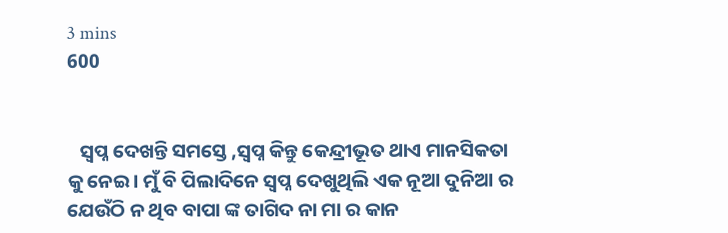3 mins
600


   ସ୍ବପ୍ନ ଦେଖନ୍ତି ସମସ୍ତେ ,ସ୍ବପ୍ନ କିନ୍ତୁ କେନ୍ଦ୍ରୀଭୂତ ଥାଏ ମାନସିକତା କୁ ନେଇ। ମୁଁ ବି ପିଲାଦିନେ ସ୍ବପ୍ନ ଦେଖୁଥିଲି ଏକ ନୂଆ ଦୁନିଆ ର ଯେଉଁଠି ନ ଥିବ ବାପା ଙ୍କ ତାଗିଦ ନା ମା ର କାନ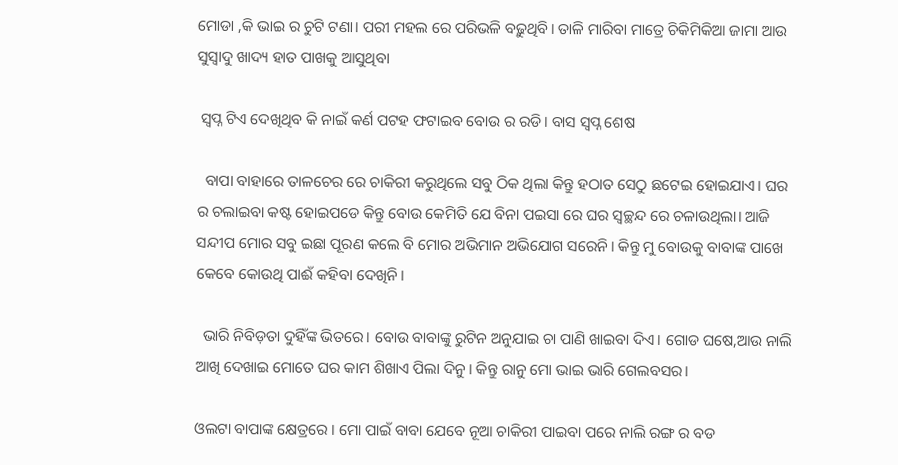ମୋଡା ,କି ଭାଇ ର ଚୁଟି ଟଣା। ପରୀ ମହଲ ରେ ପରିଭଳି ବଢ଼ୁଥିବି। ତାଳି ମାରିବା ମାତ୍ରେ ଚିକିମିକିଆ ଜାମା ଆଉ ସୁସ୍ୱାଦୁ ଖାଦ୍ୟ ହାତ ପାଖକୁ ଆସୁଥିବା

 ସ୍ବପ୍ନ ଟିଏ ଦେଖିଥିବ କି ନାଇଁ କର୍ଣ ପଟହ ଫଟାଇବ ବୋଉ ର ରଡି। ବାସ ସ୍ବପ୍ନ ଶେଷ

  ବାପା ବାହାରେ ତାଳଚେର ରେ ଚାକିରୀ କରୁଥିଲେ ସବୁ ଠିକ ଥିଲା କିନ୍ତୁ ହଠାତ ସେଠୁ ଛଟେଇ ହୋଇଯାଏ। ଘର ର ଚଲାଇବା କଷ୍ଟ ହୋଇପଡେ କିନ୍ତୁ ବୋଉ କେମିତି ଯେ ବିନା ପଇସା ରେ ଘର ସ୍ୱଚ୍ଛନ୍ଦ ରେ ଚଳାଉଥିଲା। ଆଜି ସନ୍ଦୀପ ମୋର ସବୁ ଇଛା ପୂରଣ କଲେ ବି ମୋର ଅଭିମାନ ଅଭିଯୋଗ ସରେନି। କିନ୍ତୁ ମୁ ବୋଉକୁ ବାବାଙ୍କ ପାଖେ କେବେ କୋଉଥି ପାଈଁ କହିବା ଦେଖିନି।

  ଭାରି ନିବିଡ଼ତା ଦୁହିଁଙ୍କ ଭିତରେ। ବୋଉ ବାବାଙ୍କୁ ରୁଟିନ ଅନୁଯାଇ ଚା ପାଣି ଖାଇବା ଦିଏ। ଗୋଡ ଘଷେ,ଆଉ ନାଲି ଆଖି ଦେଖାଇ ମୋତେ ଘର କାମ ଶିଖାଏ ପିଲା ଦିନୁ। କିନ୍ତୁ ରାନୁ ମୋ ଭାଇ ଭାରି ଗେଲବସର।

ଓଲଟା ବାପାଙ୍କ କ୍ଷେତ୍ରରେ । ମୋ ପାଇଁ ବାବା ଯେବେ ନୂଆ ଚାକିରୀ ପାଇବା ପରେ ନାଲି ରଙ୍ଗ ର ବଡ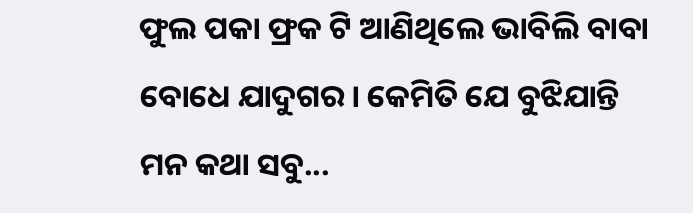ଫୁଲ ପକା ଫ୍ରକ ଟି ଆଣିଥିଲେ ଭାବିଲି ବାବା ବୋଧେ ଯାଦୁଗର। କେମିତି ଯେ ବୁଝିଯାନ୍ତି ମନ କଥା ସବୁ...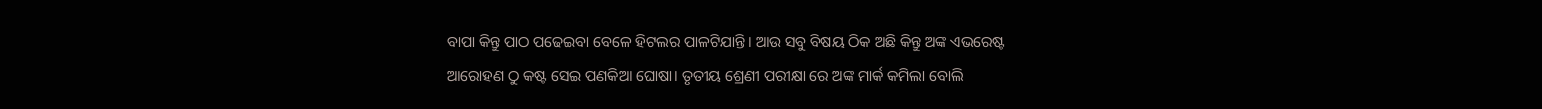ବାପା କିନ୍ତୁ ପାଠ ପଢେଇବା ବେଳେ ହିଟଲର ପାଳଟିଯାନ୍ତି। ଆଉ ସବୁ ବିଷୟ ଠିକ ଅଛି କିନ୍ତୁ ଅଙ୍କ ଏଭରେଷ୍ଟ ଆରୋହଣ ଠୁ କଷ୍ଟ ସେଇ ପଣକିଆ ଘୋଷା। ତୃତୀୟ ଶ୍ରେଣୀ ପରୀକ୍ଷା ରେ ଅଙ୍କ ମାର୍କ କମିଲା ବୋଲି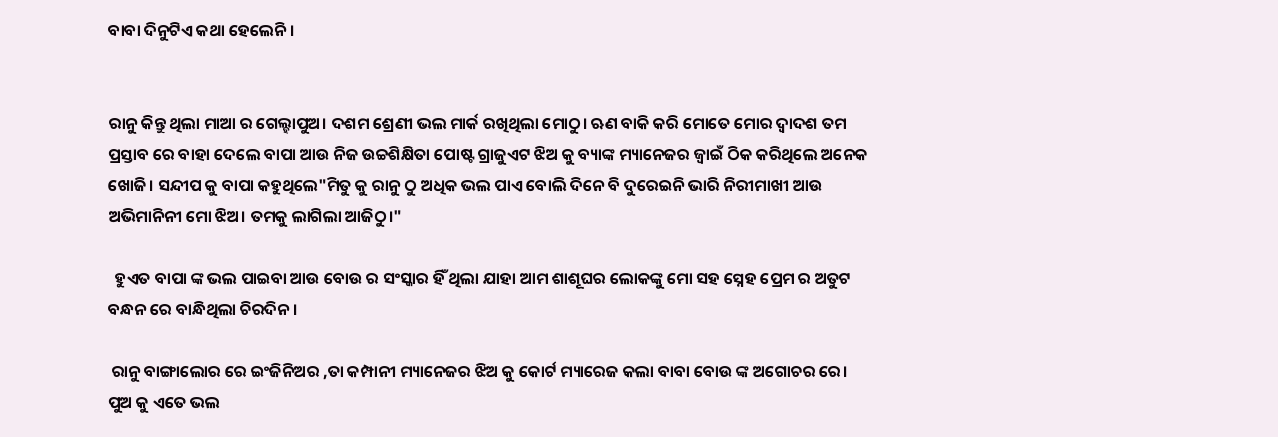ବାବା ଦିନୁଟିଏ କଥା ହେଲେନି।


ରାନୁ କିନ୍ତୁ ଥିଲା ମାଆ ର ଗେଲ୍ହାପୁଅ। ଦଶମ ଶ୍ରେଣୀ ଭଲ ମାର୍କ ରଖିଥିଲା ମୋଠୁ। ଋଣ ବାକି କରି ମୋତେ ମୋର ଦ୍ୱାଦଶ ତମ ପ୍ରସ୍ତାବ ରେ ବାହା ଦେଲେ ବାପା ଆଉ ନିଜ ଉଚ୍ଚଶିକ୍ଷିତା ପୋଷ୍ଟ ଗ୍ରାଜୁଏଟ ଝିଅ କୁ ବ୍ୟାଙ୍କ ମ୍ୟାନେଜର ଜ୍ୱାଇଁ ଠିକ କରିଥିଲେ ଅନେକ ଖୋଜି। ସନ୍ଦୀପ କୁ ବାପା କହୁଥିଲେ"ମିତୁ କୁ ରାନୁ ଠୁ ଅଧିକ ଭଲ ପାଏ ବୋଲି ଦିନେ ବି ଦୁରେଇନି ଭାରି ନିରୀମାଖୀ ଆଉ ଅଭିମାନିନୀ ମୋ ଝିଅ। ତମକୁ ଲାଗିଲା ଆଜିଠୁ।"

  ହୁଏତ ବାପା ଙ୍କ ଭଲ ପାଇବା ଆଉ ବୋଉ ର ସଂସ୍କାର ହିଁ ଥିଲା ଯାହା ଆମ ଶାଶୂଘର ଲୋକଙ୍କୁ ମୋ ସହ ସ୍ନେହ ପ୍ରେମ ର ଅତୁଟ ବନ୍ଧନ ରେ ବାନ୍ଧିଥିଲା ଚିରଦିନ।

 ରାନୁ ବାଙ୍ଗାଲୋର ରେ ଇଂଜିନିଅର ,ତା କମ୍ପାନୀ ମ୍ୟାନେଜର ଝିଅ କୁ କୋର୍ଟ ମ୍ୟାରେଜ କଲା ବାବା ବୋଉ ଙ୍କ ଅଗୋଚର ରେ। ପୁଅ କୁ ଏତେ ଭଲ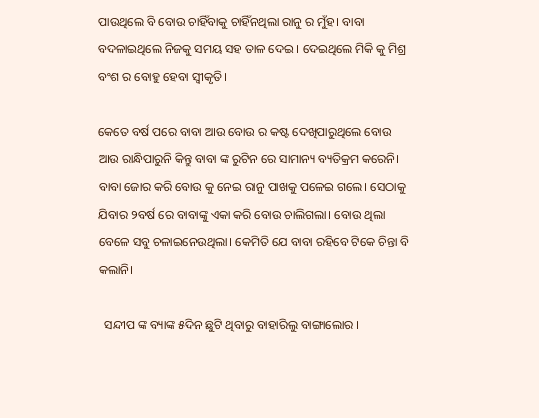ପାଉଥିଲେ ବି ବୋଉ ଚାହିଁବାକୁ ଚାହିଁନଥିଲା ରାନୁ ର ମୁଁହ। ବାବା ବଦଳାଇଥିଲେ ନିଜକୁ ସମୟ ସହ ତାଳ ଦେଇ । ଦେଇଥିଲେ ମିକି କୁ ମିଶ୍ର ବଂଶ ର ବୋହୁ ହେବା ସ୍ୱୀକୃତି।

କେତେ ବର୍ଷ ପରେ ବାବା ଆଉ ବୋଉ ର କଷ୍ଟ ଦେଖିପାରୁଥିଲେ ବୋଉ ଆଉ ରାନ୍ଧିପାରୁନି କିନ୍ତୁ ବାବା ଙ୍କ ରୁଟିନ ରେ ସାମାନ୍ୟ ବ୍ୟତିକ୍ରମ କରେନି। ବାବା ଜୋର କରି ବୋଉ କୁ ନେଇ ରାନୁ ପାଖକୁ ପଳେଇ ଗଲେ। ସେଠାକୁ ଯିବାର ୨ବର୍ଷ ରେ ବାବାଙ୍କୁ ଏକା କରି ବୋଉ ଚାଲିଗଲା। ବୋଉ ଥିଲା ବେଳେ ସବୁ ଚଳାଇନେଉଥିଲା। କେମିତି ଯେ ବାବା ରହିବେ ଟିକେ ଚିନ୍ତା ବି କଲାନି।

  ସନ୍ଦୀପ ଙ୍କ ବ୍ୟାଙ୍କ ୫ଦିନ ଛୁଟି ଥିବାରୁ ବାହାରିଲୁ ବାଙ୍ଗାଲୋର ।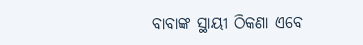ବାବାଙ୍କ ସ୍ଥାୟୀ ଠିକଣା ଏବେ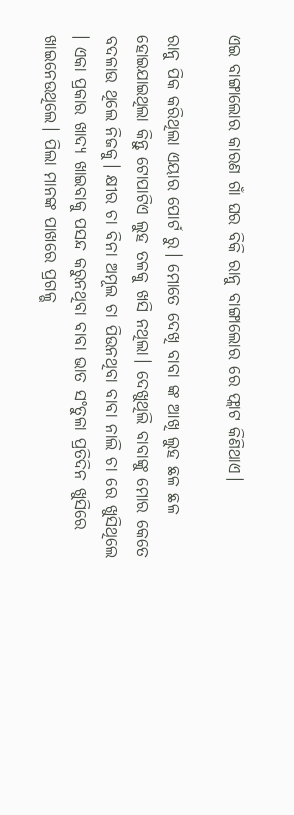ଏଇ ବାଙ୍ଗାଲୋର କାରଣ ଗାଁ ଘର ବିକି ରାନୁ ବାଙ୍ଗାଲୋର ରେ ଫ୍ଲାଟ କିଣିଥାଏ।

ରାନୁ ପିକ କରିଥିଲା ଏୟାର ପୋର୍ଟ ରୁ। ମୋତେ ଦେଖି ବାବା ଙ୍କ ଆଖି ଲୁହ ଛଳ ଛଳ ହୋଇଯାଇଥିଲା କିନ୍ତୁ ଟୋପାଟିଏ ଲୁହ ତଳକୁ ଖସି ନଥିଲା। ଦେଖୁଥିଲି ବାବାଙ୍କୁ ମୋର କେତେ ବଦଳାଉ ଥିଲେ ନିଜକୁ। କ୍ଷୀର ଚା ବିନା ଅମୂଲ ଚା ପିଉନଥିବା ବାବା ନାଲି ଚା ରେ ଖୁସିଥିଲେ । ଏକା ପ୍ରକାର ଖାଦ୍ୟ ଖାଇବାକୁ ପସନ୍ଦ କରୁନଥିବା ବାବା ଭାତ ସଂତୁଳା ପ୍ରତିଦିନ ଖୁସିରେ ଖାଇନେଉଥିଲେ। ପିଲା ମାନଙ୍କ ପାଖରେ ପ୍ରଗଳ୍ଭ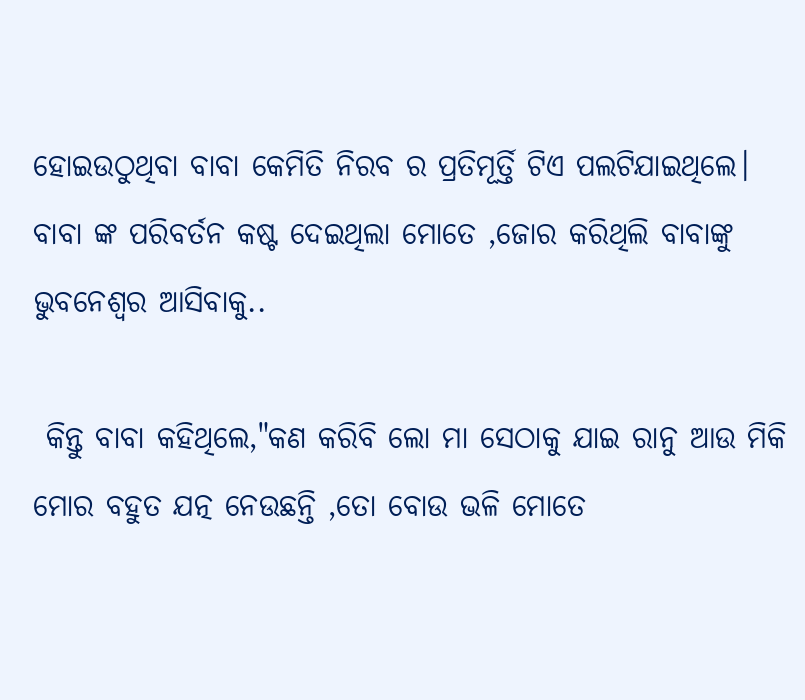ହୋଇଉଠୁଥିବା ବାବା କେମିତି ନିରବ ର ପ୍ରତିମୂର୍ତ୍ତି ଟିଏ ପଲଟିଯାଇଥିଲେ। ବାବା ଙ୍କ ପରିବର୍ତନ କଷ୍ଟ ଦେଇଥିଲା ମୋତେ ,ଜୋର କରିଥିଲି ବାବାଙ୍କୁ ଭୁବନେଶ୍ୱର ଆସିବାକୁ..

 କିନ୍ତୁ ବାବା କହିଥିଲେ,"କଣ କରିବି ଲୋ ମା ସେଠାକୁ ଯାଇ ରାନୁ ଆଉ ମିକି ମୋର ବହୁତ ଯତ୍ନ ନେଉଛନ୍ତି ,ତୋ ବୋଉ ଭଳି ମୋତେ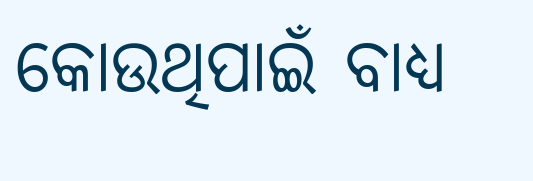କୋଉଥିପାଇଁ ବାଧ୍ୟ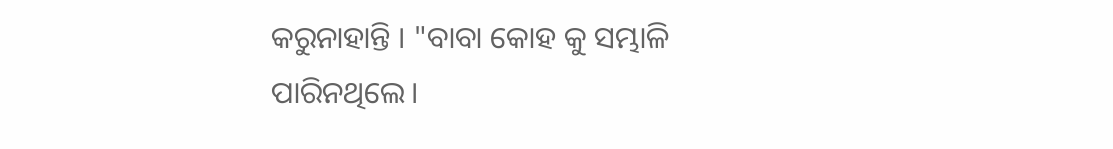କରୁନାହାନ୍ତି । "ବାବା କୋହ କୁ ସମ୍ଭାଳି ପାରିନଥିଲେ।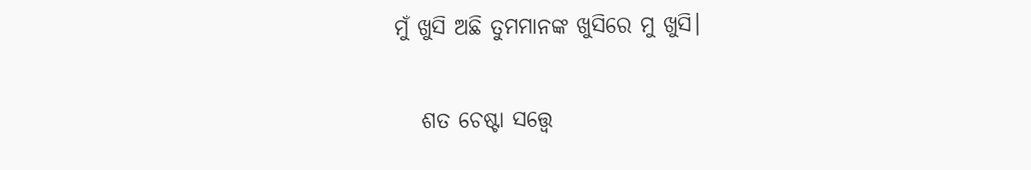ମୁଁ ଖୁସି ଅଛି ତୁମମାନଙ୍କ ଖୁସିରେ ମୁ ଖୁସି।

   ଶତ ଚେଷ୍ଟା ସତ୍ତ୍ୱେ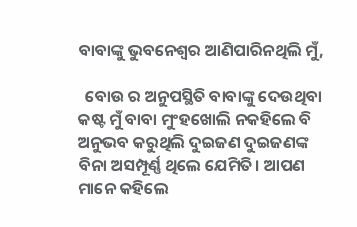ବାବାଙ୍କୁ ଭୁବନେଶ୍ୱର ଆଣିପାରିନଥିଲି ମୁଁ,

  ବୋଉ ର ଅନୁପସ୍ଥିତି ବାବାଙ୍କୁ ଦେଉଥିବା କଷ୍ଟ ମୁଁ ବାବା ମୁଂହଖୋଲି ନକହିଲେ ବି ଅନୁଭବ କରୁଥିଲି ଦୁଇଜଣ ଦୁଇଜଣଙ୍କ ବିନା ଅସମ୍ପୂର୍ଣ୍ଣ ଥିଲେ ଯେମିତି। ଆପଣ ମାନେ କହିଲେ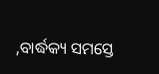,ବାର୍ଦ୍ଧକ୍ୟ ସମସ୍ତେ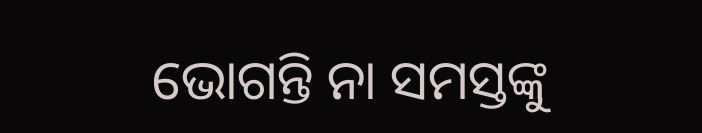ଭୋଗନ୍ତି ନା ସମସ୍ତଙ୍କୁ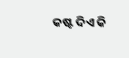କଷ୍ଟ ଦିଏ କି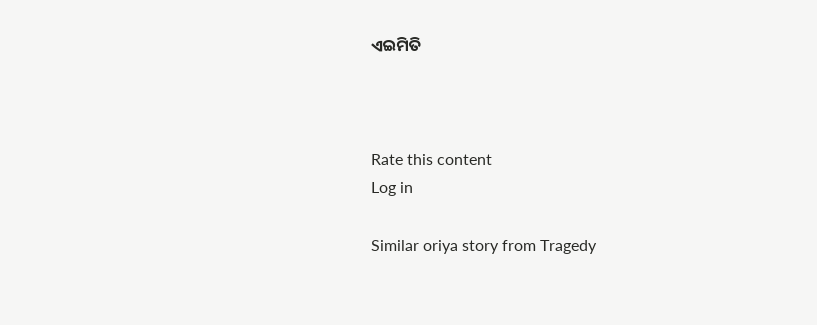ଏଇମିତି



Rate this content
Log in

Similar oriya story from Tragedy